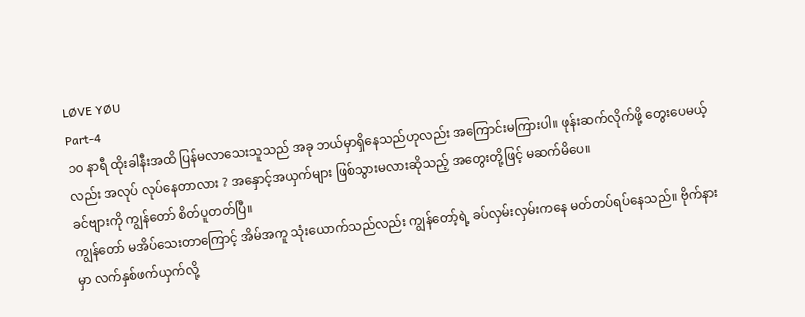LØVE YØU
Part-4
၁၀ နာရီ ထိုးခါနီးအထိ ပြန်မလာသေးသူသည် အခု ဘယ်မှာရှိနေသည်ဟုလည်း အကြောင်းမကြားပါ။ ဖုန်းဆက်လိုက်ဖို့ တွေးပေမယ့်လည်း အလုပ် လုပ်နေတာလား ? အနှောင့်အယှက်များ ဖြစ်သွားမလားဆိုသည့် အတွေးတို့ဖြင့် မဆက်မိပေ။
ခင်ဗျားကို ကျွန်တော် စိတ်ပူတတ်ပြီ။
ကျွန်တော် မအိပ်သေးတာကြောင့် အိမ်အကူ သုံးယောက်သည်လည်း ကျွန်တော့်ရဲ့ ခပ်လှမ်းလှမ်းကနေ မတ်တပ်ရပ်နေသည်။ ဗိုက်နားမှာ လက်နှစ်ဖက်ယှက်လို့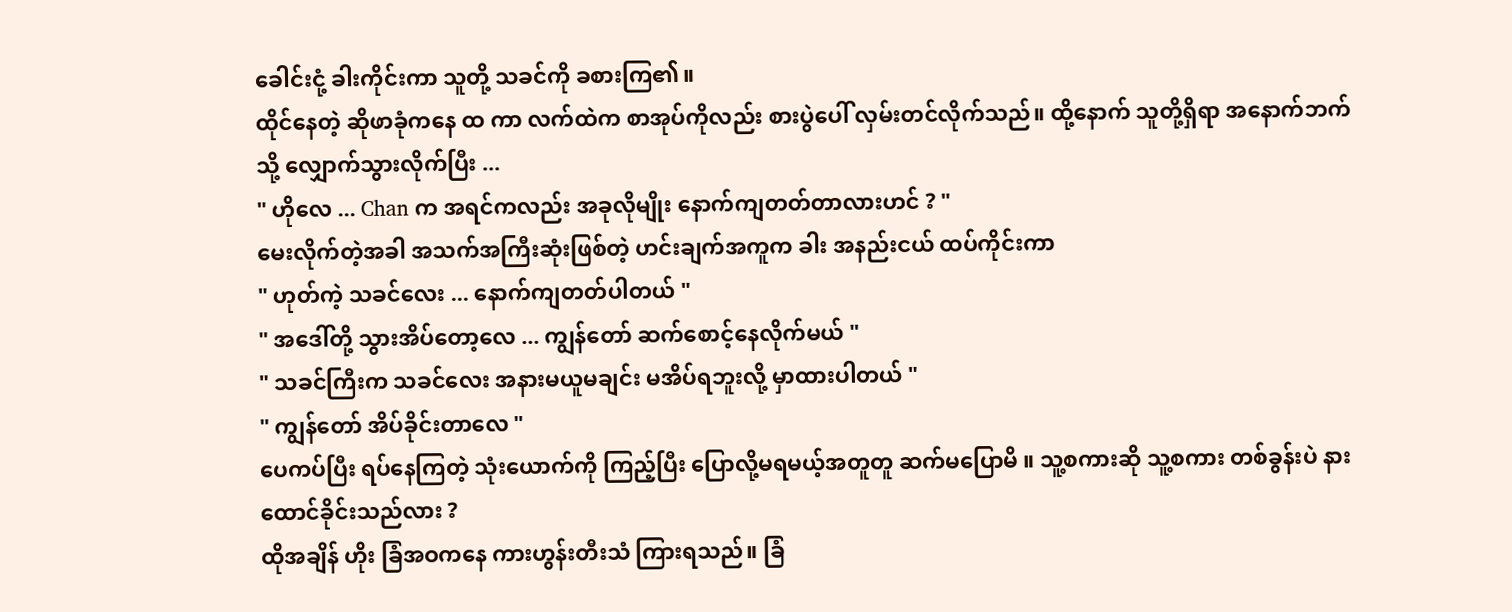ခေါင်းငုံ့ ခါးကိုင်းကာ သူတို့ သခင်ကို ခစားကြ၏။
ထိုင်နေတဲ့ ဆိုဖာခုံကနေ ထ ကာ လက်ထဲက စာအုပ်ကိုလည်း စားပွဲပေါ် လှမ်းတင်လိုက်သည်။ ထို့နောက် သူတို့ရှိရာ အနောက်ဘက်သို့ လျှောက်သွားလိုက်ပြီး ...
" ဟိုလေ ... Chan က အရင်ကလည်း အခုလိုမျိုး နောက်ကျတတ်တာလားဟင် ? "
မေးလိုက်တဲ့အခါ အသက်အကြီးဆုံးဖြစ်တဲ့ ဟင်းချက်အကူက ခါး အနည်းငယ် ထပ်ကိုင်းကာ
" ဟုတ်ကဲ့ သခင်လေး ... နောက်ကျတတ်ပါတယ် "
" အဒေါ်တို့ သွားအိပ်တော့လေ ... ကျွန်တော် ဆက်စောင့်နေလိုက်မယ် "
" သခင်ကြီးက သခင်လေး အနားမယူမချင်း မအိပ်ရဘူးလို့ မှာထားပါတယ် "
" ကျွန်တော် အိပ်ခိုင်းတာလေ "
ပေကပ်ပြီး ရပ်နေကြတဲ့ သုံးယောက်ကို ကြည့်ပြီး ပြောလို့မရမယ့်အတူတူ ဆက်မပြောမိ ။ သူ့စကားဆို သူ့စကား တစ်ခွန်းပဲ နားထောင်ခိုင်းသည်လား ?
ထိုအချိန် ဟိုး ခြံအဝကနေ ကားဟွန်းတီးသံ ကြားရသည်။ ခြံ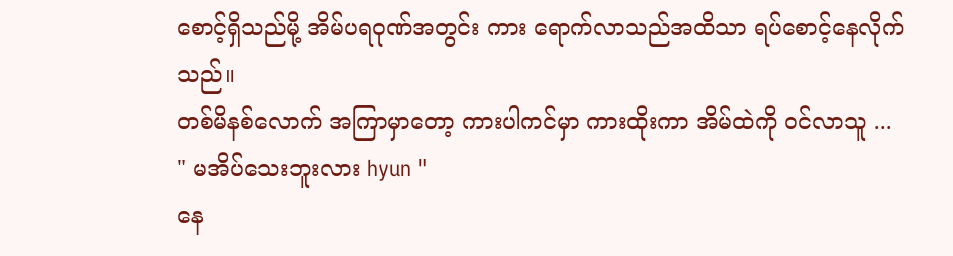စောင့်ရှိသည်မို့ အိမ်ပရဝုဏ်အတွင်း ကား ရောက်လာသည်အထိသာ ရပ်စောင့်နေလိုက်သည်။
တစ်မိနစ်လောက် အကြာမှာတော့ ကားပါကင်မှာ ကားထိုးကာ အိမ်ထဲကို ဝင်လာသူ ...
" မအိပ်သေးဘူးလား hyun "
နေ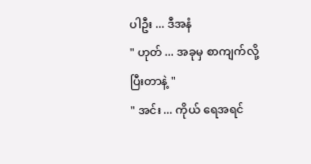ပါဦး ... ဒီအနံ
" ဟုတ် ... အခုမှ စာကျက်လို့ ပြီးတာနဲ့ "
" အင်း ... ကိုယ် ရေအရင်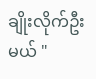ချိုးလိုက်ဦးမယ် "